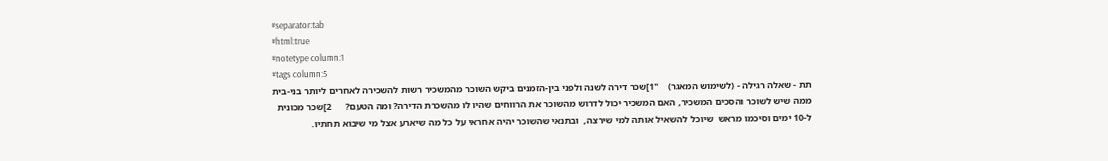#separator:tab
#html:true
#notetype column:1
#tags column:5
תת - שאלה רגילה - (לשימוש המאגר)    "1]שכר דירה לשנה ולפני בין-הזמנים ביקש השוכר מהמשכיר רשות להשכירה לאחרים ליותר בני-בית ממה שיש לשוכר והסכים המשכיר, האם המשכיר יכול לדרוש מהשוכר את הרווחים שהיו לו מהשכרת הדירה? ומה הטעם?      2]שכר מכונית ל-10 ימים וסיכמו מראש  שיוכל להשאיל אותה למי שירצה,  ובתנאי שהשוכר יהיה אחראי על כל מה שיארע אצל מי שיבוא תחתיו.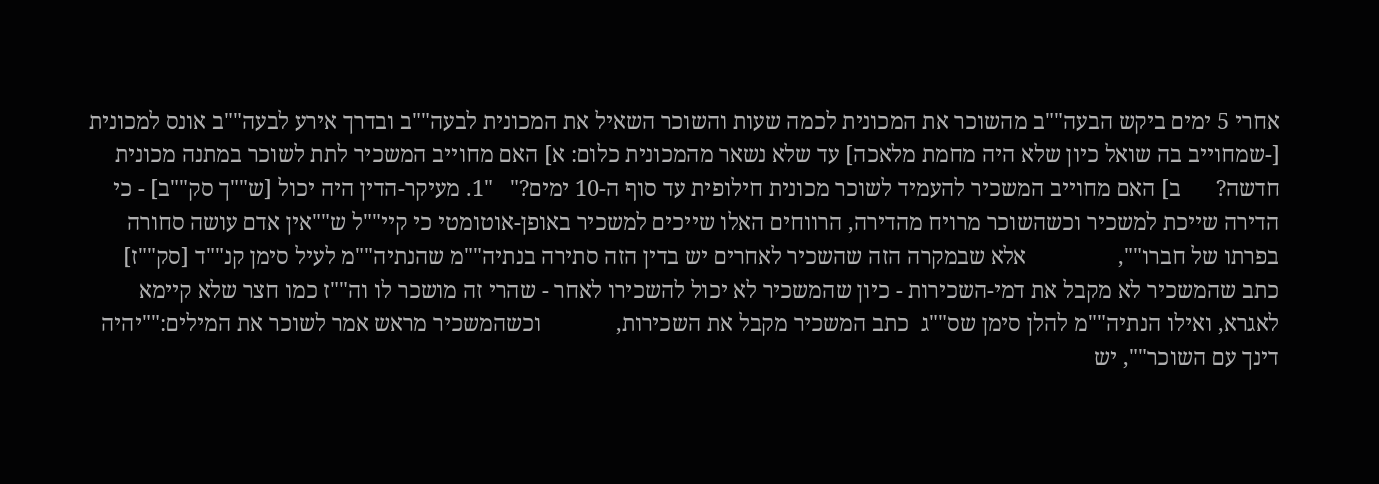אחרי 5 ימים ביקש הבעה""ב מהשוכר את המכונית לכמה שעות והשוכר השאיל את המכונית לבעה""ב ובדרך אירע לבעה""ב אונס למכונית [-שמחוייב בה שואל כיון שלא היה מחמת מלאכה] עד שלא נשאר מהמכונית כלום: א] האם מחוייב המשכיר לתת לשוכר במתנה מכונית חדשה?      ב] האם מחוייב המשכיר להעמיד לשוכר מכונית חילופית עד סוף ה-10 ימים?"   "1. מעיקר-הדין היה יכול [ש""ך סק""ב] - כי הדירה שייכת למשכיר וכשהשוכר מרויח מהדירה, הרווחים האלו שייכים למשכיר באופן-אוטומטי כי קיי""ל ש""אין אדם עושה סחורה בפרתו של חברו"",                אלא שבמקרה הזה שהשכיר לאחרים יש בדין הזה סתירה בנתיה""מ שהנתיה""מ לעיל סימן קנ""ד [סק""ז] כתב שהמשכיר לא מקבל את דמי-השכירות - כיון שהמשכיר לא יכול להשכירו לאחר - שהרי זה מושכר לו וה""ז כמו חצר שלא קיימא לאגרא, ואילו הנתיה""מ להלן סימן שס""ג  כתב המשכיר מקבל את השכירות,             וכשהמשכיר מראש אמר לשוכר את המילים:""יהיה דינך עם השוכר"", יש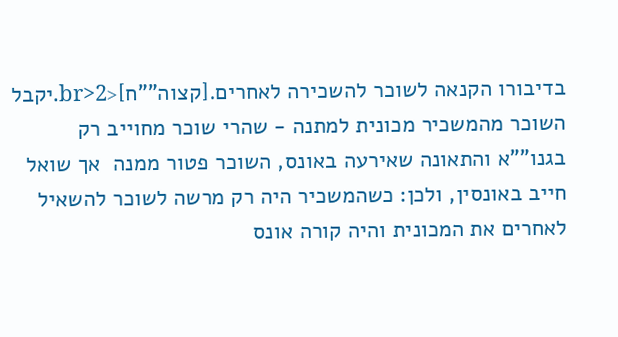בדיבורו הקנאה לשוכר להשכירה לאחרים.[קצוה""ח]<br>2.יקבל השוכר מהמשכיר מכונית למתנה - שהרי שוכר מחוייב רק בגנו""א והתאונה שאירעה באונס, השוכר פטור ממנה  אך שואל חייב באונסין, ולכן: כשהמשכיר היה רק מרשה לשוכר להשאיל לאחרים את המכונית והיה קורה אונס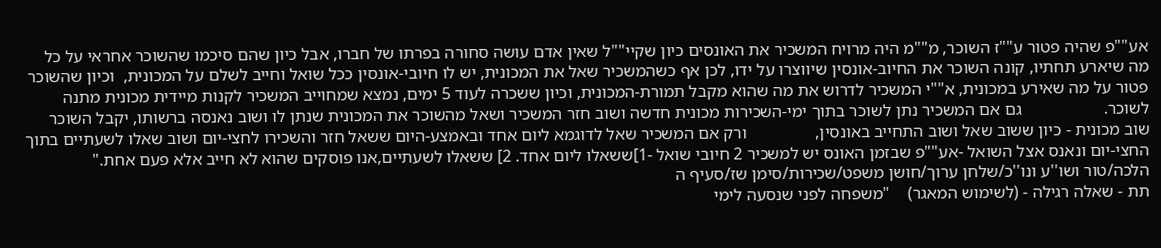אע""פ שהיה פטור ע""ז השוכר, מ""מ היה מרויח המשכיר את האונסים כיון שקיי""ל שאין אדם עושה סחורה בפרתו של חברו, אבל כיון שהם סיכמו שהשוכר אחראי על כל מה שיארע תחתיו, קונה השוכר את החיוב-אונסין שיווצרו על ידו, לכן אף כשהמשכיר שאל את המכונית, יש לו חיובי-אונסין ככל שואל וחייב לשלם על המכונית,  וכיון שהשוכר פטור על מה שאירע במכונית, א""י המשכיר לדרוש את מה שהוא מקבל תמורת-המכונית, וכיון ששכרה לעוד 5 ימים, נמצא שמחוייב המשכיר לקנות מיידית מכונית מתנה לשוכר.                   גם אם המשכיר נתן לשוכר בתוך ימי-השכירות מכונית חדשה ושוב חזר המשכיר ושאל מהשוכר את המכונית שנתן לו ושוב נאנסה ברשותו, יקבל השוכר שוב מכונית - כיון ששוב שאל ושוב התחייב באונסין,                ורק אם המשכיר שאל לדוגמא ליום אחד ובאמצע-היום ששאל חזר והשכירו לחצי-יום ושוב שאלו לשעתיים בתוך החצי-יום ונאנס אצל השואל -אע""פ שבזמן האונס יש למשכיר 2 חיובי שואל -1]ששאלו ליום אחד. 2] ששאלו לשעתיים,אנו פוסקים שהוא לא חייב אלא פעם אחת."    הלכה/טור ושו''ע ונו''כ/שלחן ערוך/חושן משפט/שכירות/סימן שז/סעיף ה
תת - שאלה רגילה - (לשימוש המאגר)    "משפחה לפני שנסעה לימי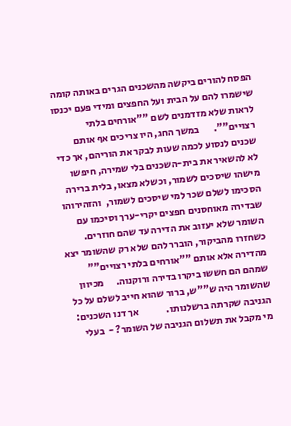הפסח להורים ביקשה מהשכנים הגרים באותה קומה שישמרו להם על הבית ועל החפצים ומידי פעם יכנסו לראות שלא מזדמנים לשם ""אורחים בלתי רצויים"".       במשך החג, היו צריכים אף אותם שכנים לנסוע לכמה שעות לבקר את הוריהם, אך כדי לא להשאיר את בית-השכנים בלי שמירה, חיפשו מישהו שיסכים לשמור, וכשלא מצאו, בלית ברירה הסכימו לשלם שכר למי שיסכים לשמור,  והזהירוהו שבדירה מאוחסנים חפצים יקרי-ערך וסיכמו עם השומר שלא יעזוב את הדירה עד שהם חוזרים.    כשחזרו מהביקור, הוברר להם שלא רק שהשומר יצא מהדירה אלא אותם ""אורחים בלתי רצויים"" שמהם הם חששו ביקרו בדירה ורוקנוה.      מכיוון שהשומר היה ש""ש, ברור שהוא חייב לשלם על כל הגניבה שקרתה ברשלנותו.              אך דנו השכנים:  מי מקבל את תשלום הגניבה של השומר? -  בעלי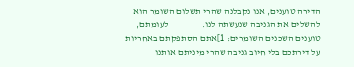הדירה טוענים, אנו נקבלנה שהרי תשלום השומר הוא להשלים את הגניבה שנעשתה לנו.                  לעומתם, טוענים השכנים השומרים: 1]אתם הסתפקתם באחריות על דירתכם בלי חיוב גניבה שהרי מיניתם אותנו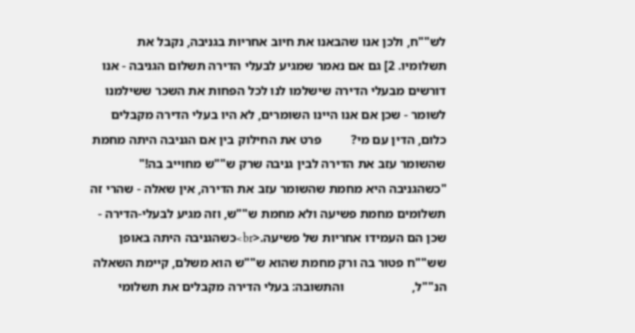לש""ח, ולכן אנו שהבאנו את חיוב אחריות בגניבה, נקבל את תשלומיו. 2] גם אם נאמר שמגיע לבעלי הדירה תשלום הגניבה - אנו דורשים מבעלי הדירה שישלמו לנו לכל הפחות את השכר ששילמנו לשומר - שכן אם אנו היינו השומרים, לא היו בעלי הדירה מקבלים כלום, הדין עם מי?         פרט את החילוק בין אם הגניבה היתה מחמת שהשומר עזב את הדירה לבין גניבה שרק ש""ש מחוייב בה!"   "כשהגניבה היא מחמת שהשומר עזב את הדירה, אין שאלה - שהרי זה תשלומים מחמת פשיעה ולא מחמת ש""ש, וזה מגיע לבעלי-הדירה - שכן הם העמידו אחריות של פשיעה.<br>כשהגניבה היתה באופן שש""ח פטור בה ורק מחמת שהוא ש""ש הוא משלם, קיימת השאלה הנ""ל,                     והתשובה: בעלי הדירה מקבלים את תשלומי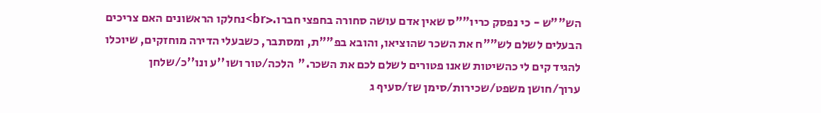הש""ש - כי נפסק כריו""ס שאין אדם עושה סחורה בחפצי חברו.<br>נחלקו הראשונים האם צריכים הבעלים לשלם לש""ח את השכר שהוציאו, והובא בפ""ת, ומסתבר, כשבעלי הדירה מוחזקים, שיוכלו להגיד קים לי כהשיטות שאנו פטורים לשלם לכם את השכר."  הלכה/טור ושו''ע ונו''כ/שלחן ערוך/חושן משפט/שכירות/סימן שז/סעיף ג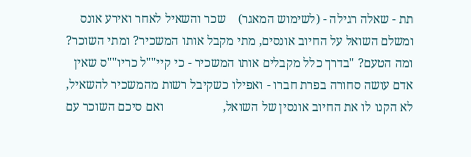תת - שאלה רגילה - (לשימוש המאגר)    שכר והשאיל לאחר ואירע אונס ומשלם השואל על החיוב אונסים, מתי מקבל אותו המשכיר? ומתי השוכר? ומה הטעם? "בדרך כלל מקבלים אותו המשכיר - כי קיי""ל כריו""ס שאין אדם עושה סחורה בפרת חברו - ואפילו כשקיבל רשות מהמשכיר להשאיל, לא הקנו לו את החיוב אונסין של השואל,                   ואם סיכם השוכר עם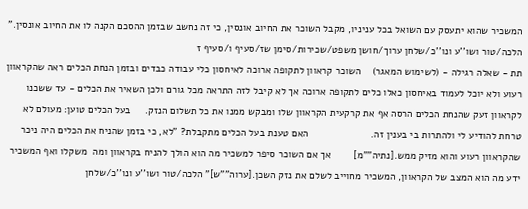המשכיר שהוא יתעסק עם השואל בכל עניניו, מקבל השוכר את החיוב אונסין, כי זה נחשב שבזמן ההסכם הקנה לו את החיוב אונסין."    הלכה/טור ושו''ע ונו''כ/שלחן ערוך/חושן משפט/שכירות/סימן שז/סעיף ו/סעיף ז
תת - שאלה רגילה - (לשימוש המאגר)    השוכר קראוון לתקופה ארוכה לאיחסון כלי עבודה כבדים ובזמן הנחת הכלים ראה שהקראוון רעוע ולא יוכל לעמוד באיחסון כאלו כלים לתקופה ארוכה אך לא קיבל לזה התראה מכל גורם ולכן השאיר את הכלים - עד ששכנו לקראוון זעק שהנחת הכלים הרסה אף את קרקעית הקראוון שלו ומבקש ממנו את כל תשלום הנזק.     בעל הכלים טוען: מעולם לא טרחת להודיע לי ולהתרות בי בענין זה.                      האם טענת בעל הכלים מתקבלת? "לא, כי בזמן שהניח את הכלים היה ניכר שהקראוון רעוע והוא מזיק ממש.[נתיה""מ]        אך אם השוכר סיפר למשכיר מה הוא הולך להניח בקראוון ומה  משקלו ואף המשכיר ידע מה הוא המצב של הקראוון, המשכיר מחוייב לשלם את נזק השכן.[ערוה""ש]" הלכה/טור ושו''ע ונו''כ/שלחן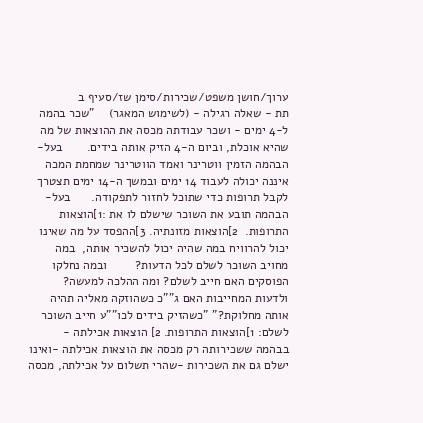ערוך/חושן משפט/שכירות/סימן שז/סעיף ב
תת - שאלה רגילה - (לשימוש המאגר)    "שכר בהמה ל-4 ימים - ושכר עבודתה מכסה את ההוצאות של מה שהיא אוכלת, וביום ה-4 הזיק אותה בידים.       בעל-הבהמה הזמין ווטרינר ואמד הווטרינר שמחמת המכה איננה יכולה לעבוד 14 ימים ובמשך ה-14 ימים תצטרך לקבל תרופות כדי שתוכל לחזור לתפקודה.      בעל-הבהמה תובע את השוכר שישלם לו את :1]הוצאות התרופות.  2]הוצאות מזונתיה. 3]ההפסד על מה שאינו יכול להרוויח במה שהיה יכול להשכיר אותה,  במה מחויב השוכר לשלם לכל הדעות?        ובמה נחלקו הפוסקים האם חייב לשלם? ומה ההלכה למעשה?               ולדעות המחייבות האם ג""כ כשהוזקה מאליה תהיה אותה מחלוקת?" "כשהזיק בידים לכו""ע חייב השוכר לשלם: 1]הוצאות התרופות. 2] הוצאות אכילתה -  בבהמה ששכירותה רק מכסה את הוצאות אכילתה -ואינו ישלם גם את השכירות -שהרי תשלום על אכילתה, מכסה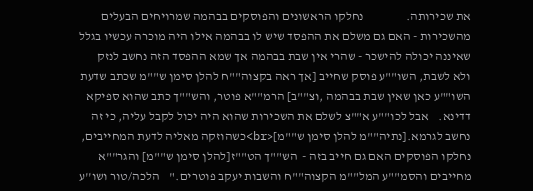את שכירותה.                 נחלקו הראשונים והפוסקים בבהמה שמרויחים הבעלים מהשכירות - האם גם משלם את ההפסד שיש לו בבהמה אילו היה מוכרה עכשיו בגלל שאיננה יכולה להישכר - שהרי אין שבת בבהמה אך שמא ההפסד הזה נחשב לנזק ולא לשבת, השו""ע פוסק שחייב [אך ראה בקצוה""ח להלן סימן ש""מ שכתב שדעת השו""ע כאן שאין שבת בבהמה ,וצ""ב] הרמ""א פוטר, והש""ך כתב שהוא ספיקא דדינא.    אבל לכו""ע א""צ לשלם את השכירות שהוא היה יכול לקבל עליה, כי זה נחשב לגרמא.[נתיה""מ להלן סימן ש""מ]<br>כשהוזקה מאליה לדעת המחייבים, נחלקו הפוסקים האם גם חייב בזה -  הש""ך הט""ז[להלן סימן ש""מ] והגר""א מחייבים והסמ""ע המל""מ הקצוה""ח והשבות יעקב פוטרים."    הלכה/טור ושו''ע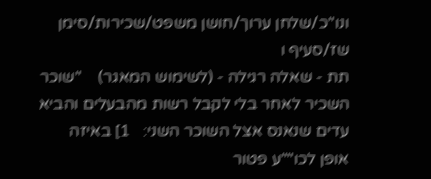ונו''כ/שלחן ערוך/חושן משפט/שכירות/סימן שז/סעיף ו
תת - שאלה רגילה - (לשימוש המאגר)    "שוכר השכיר לאחר בלי לקבל רשות מהבעלים והביא עדים שנאנס אצל השוכר השני:   1] באיזה אופן לכו""ע פטור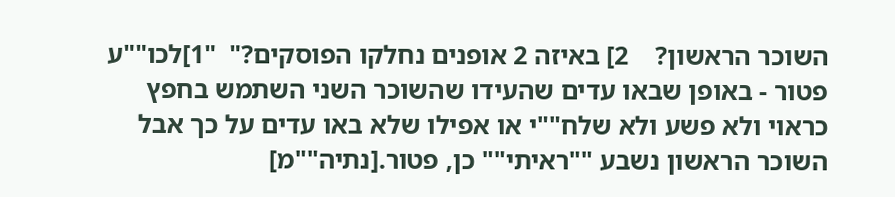השוכר הראשון?    2] באיזה 2 אופנים נחלקו הפוסקים?"  "1]לכו""ע פטור - באופן שבאו עדים שהעידו שהשוכר השני השתמש בחפץ כראוי ולא פשע ולא שלח""י או אפילו שלא באו עדים על כך אבל השוכר הראשון נשבע ""ראיתי"" כן, פטור.[נתיה""מ]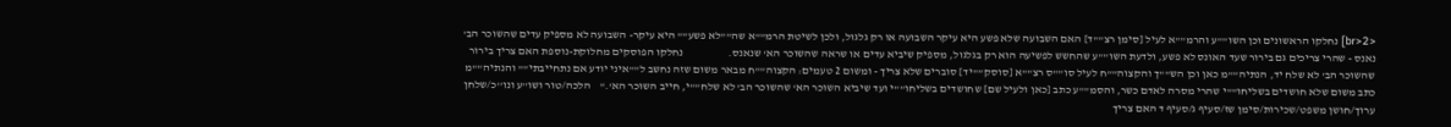<br>2] נחלקו הראשונים וכן השו""ע והרמ""א לעיל [סימן רצ""ד] האם השבועה שלא פשע היא עיקר השבועה או רק גלגול, ולכן לשיטת הרמ""א שה""לא פשע"" היא עיקר- השבועה לא מספיק עדים שהשוכר הב' נאנס - שהרי צריכים גם בירור שעד האונס לא פשע, ולדעת השו""ע שהחשש לפשיעה הוא רק בגלגול, מספיק שיביא עדים או שראה שהשוכר הא' שנאנס.                    נחלקו הפוסקים מחלוקת-נוספת האם צריך בירור שהשוכר הב' לא שלח יד, הנתיה""מ כאן וכן הש""ך והקצוה""ח לעיל סו""ס רצ""א [סוסק""יד] סוברים שלא צריך - ומשום 2 טעמים: הקצוה""ח מבאר משום שזה נחשב ל""איני יודע אם נתחייבתי"" והנתיה""מ כתב משום שלא חושדים בשליחו""י שהרי מסרה לאדם כשר, והסמ""ע כתב [כאן ולעיל שם] שחושדים בשליחו""י ועד שיביא השוכר הא' שהשוכר הב' לא שלח""י, חייב השוכר הא'."    הלכה/טור ושו''ע ונו''כ/שלחן ערוך/חושן משפט/שכירות/סימן שז/סעיף ג/סעיף ד האם צריך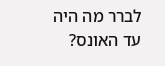לברר מה היה עד האונס?